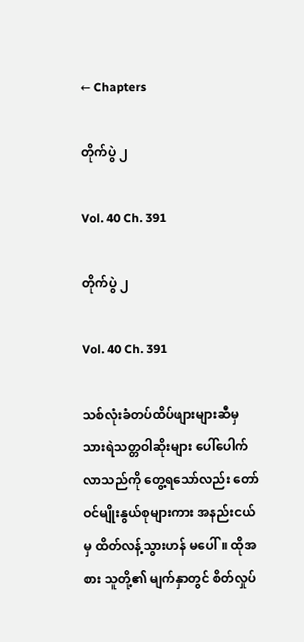← Chapters

တိုက်ပွဲ ၂

Vol. 40 Ch. 391

တိုက်ပွဲ ၂

Vol. 40 Ch. 391

သစ်လုံးခံတပ်ထိပ်ဖျားများဆီမှ သားရဲသတ္တဝါဆိုးများ ပေါ်ပေါက်လာသည်ကို တွေ့ရသော်လည်း တော်ဝင်မျိုးနွယ်စုများကား အနည်းငယ်မှ ထိတ်လန့်သွားဟန် မပေါ်။ ထိုအစား သူတို့၏ မျက်နှာတွင် စိတ်လှုပ်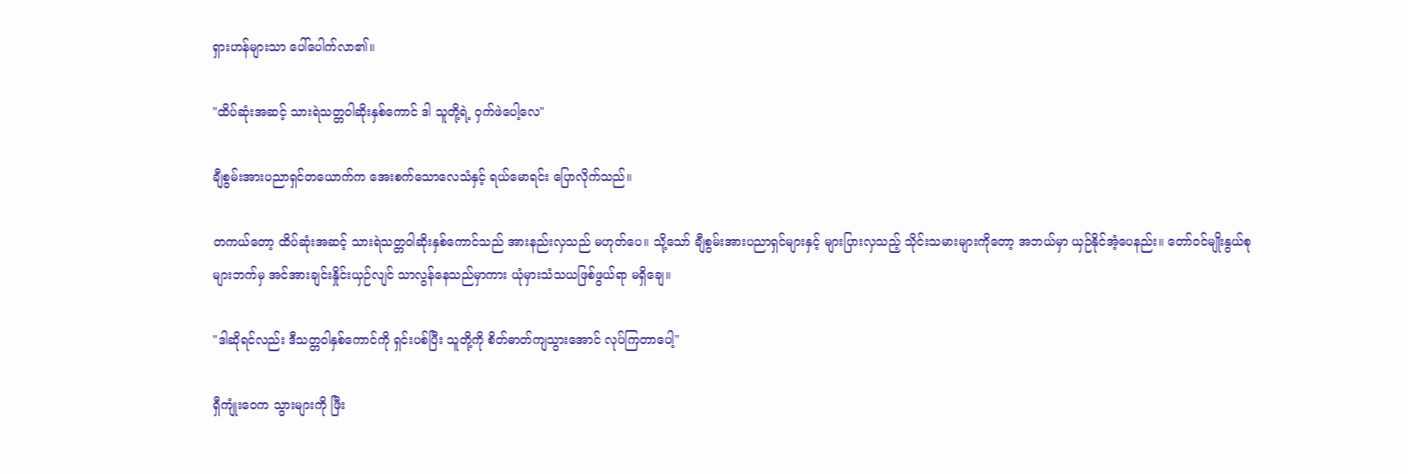ရှားဟန်များသာ ပေါ်ပေါက်လာ၏။

"ထိပ်ဆုံးအဆင့် သားရဲသတ္တဝါဆိုးနှစ်ကောင် ဒါ သူတို့ရဲ့ ဝှက်ဖဲပေါ့လေ"

ချီစွမ်းအားပညာရှင်တယောက်က အေးစက်သောလေသံနှင့် ရယ်မောရင်း ပြောလိုက်သည်။

တကယ်တော့ ထိပ်ဆုံးအဆင့် သားရဲသတ္တဝါဆိုးနှစ်ကောင်သည် အားနည်းလှသည် မဟုတ်ပေ။ သို့သော် ချီစွမ်းအားပညာရှင်များနှင့် များပြားလှသည့် သိုင်းသမားများကိုတော့ အဘယ်မှာ ယှဉ်နိုင်အံ့ပေနည်း။ တော်ဝင်မျိုးနွယ်စုများဘက်မှ အင်အားချင်းနှိုင်းယှဉ်လျင် သာလွန်နေသည်မှာကား ယုံမှားသံသယဖြစ်ဖွယ်ရာ မရှိချေ။

"ဒါဆိုရင်လည်း ဒီသတ္တဝါနှစ်ကောင်ကို ရှင်းပစ်ပြီး သူတို့ကို စိတ်ဓာတ်ကျသွားအောင် လုပ်ကြတာပေါ့"

ရှီကျုံးဝေက သွားများကို ဖြီး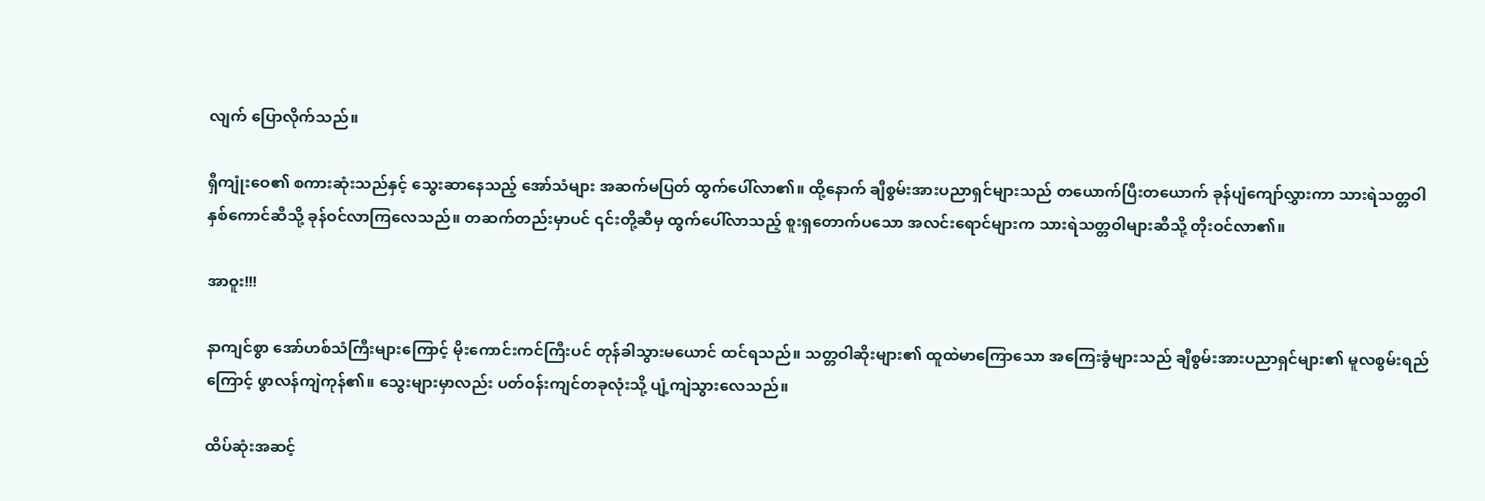လျက် ပြောလိုက်သည်။

ရှီကျုံးဝေ၏ စကားဆုံးသည်နှင့် သွေးဆာနေသည့် အော်သံများ အဆက်မပြတ် ထွက်ပေါ်လာ၏။ ထို့နောက် ချီစွမ်းအားပညာရှင်များသည် တယောက်ပြီးတယောက် ခုန်ပျံကျော်လွှားကာ သားရဲသတ္တဝါနှစ်ကောင်ဆီသို့ ခုန်ဝင်လာကြလေသည်။ တဆက်တည်းမှာပင် ၎င်းတို့ဆီမှ ထွက်ပေါ်လာသည့် စူးရှတောက်ပသော အလင်းရောင်များက သားရဲသတ္တဝါများဆီသို့ တိုးဝင်လာ၏။

အာဝူး!!!

နာကျင်စွာ အော်ဟစ်သံကြီးများကြောင့် မိုးကောင်းကင်ကြီးပင် တုန်ခါသွားမယောင် ထင်ရသည်။ သတ္တဝါဆိုးများ၏ ထူထဲမာကြောသော အကြေးခွံများသည် ချီစွမ်းအားပညာရှင်များ၏ မူလစွမ်းရည်ကြောင့် ဖွာလန်ကျဲကုန်၏။ သွေးများမှာလည်း ပတ်ဝန်းကျင်တခုလုံးသို့ ပျံ့ကျဲသွားလေသည်။

ထိပ်ဆုံးအဆင့်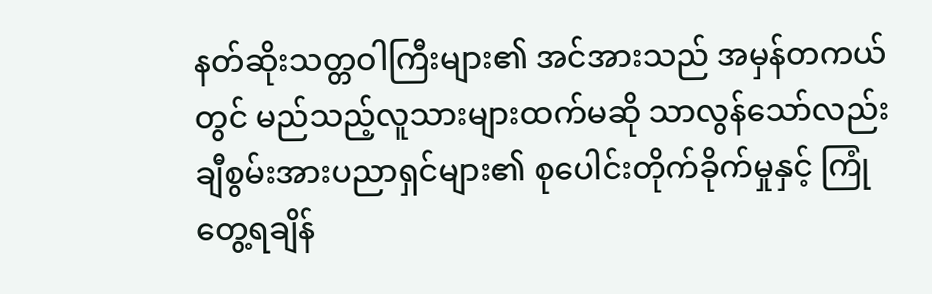နတ်ဆိုးသတ္တဝါကြီးများ၏ အင်အားသည် အမှန်တကယ်တွင် မည်သည့်လူသားများထက်မဆို သာလွန်သော်လည်း ချီစွမ်းအားပညာရှင်များ၏ စုပေါင်းတိုက်ခိုက်မှုနှင့် ကြုံတွေ့ရချိန်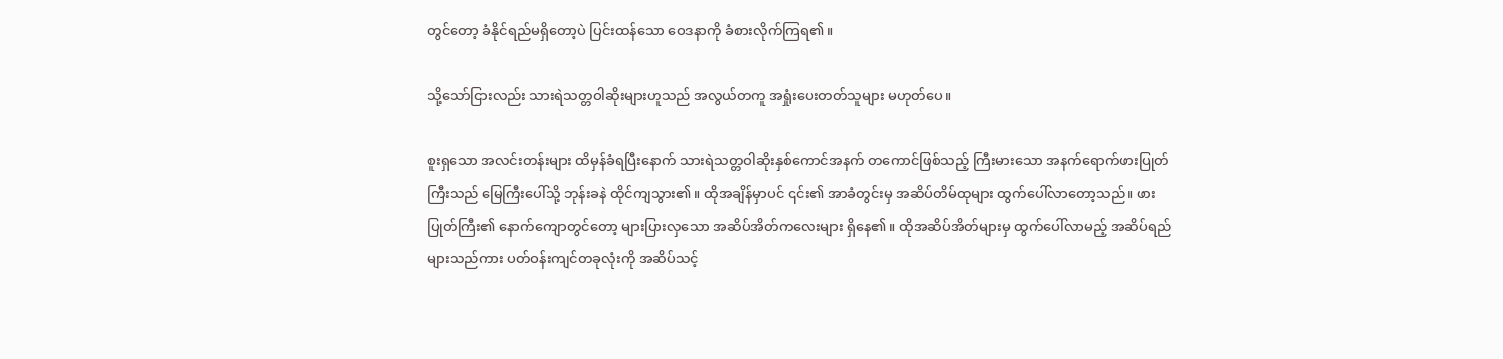တွင်တော့ ခံနိုင်ရည်မရှိတော့ပဲ ပြင်းထန်သော ဝေဒနာကို ခံစားလိုက်ကြရ၏။

သို့သော်ငြားလည်း သားရဲသတ္တဝါဆိုးများဟူသည် အလွယ်တကူ အရှုံးပေးတတ်သူများ မဟုတ်ပေ။

စူးရှသော အလင်းတန်းများ ထိမှန်ခံရပြီးနောက် သားရဲသတ္တဝါဆိုးနှစ်ကောင်အနက် တကောင်ဖြစ်သည့် ကြီးမားသော အနက်ရောက်ဖားပြုတ်ကြီးသည် မြေကြီးပေါ်သို့ ဘုန်းခနဲ ထိုင်ကျသွား၏။ ထိုအချိန်မှာပင် ၎င်း၏ အာခံတွင်းမှ အဆိပ်တိမ်ထုများ ထွက်ပေါ်လာတော့သည်။ ဖားပြုတ်ကြီး၏ နောက်ကျောတွင်တော့ များပြားလှသော အဆိပ်အိတ်ကလေးများ ရှိနေ၏။ ထိုအဆိပ်အိတ်များမှ ထွက်ပေါ်လာမည့် အဆိပ်ရည်များသည်ကား ပတ်ဝန်းကျင်တခုလုံးကို အဆိပ်သင့်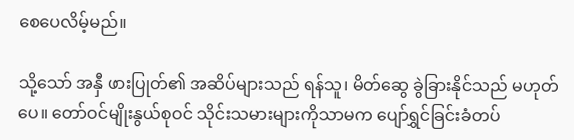စေပေလိမ့်မည်။

သို့သော် အနှီ ဖားပြုတ်၏ အဆိပ်များသည် ရန်သူ၊ မိတ်ဆွေ ခွဲခြားနိုင်သည် မဟုတ်ပေ။ တော်ဝင်မျိုးနွယ်စုဝင် သိုင်းသမားများကိုသာမက ပျော်ရွှင်ခြင်းခံတပ်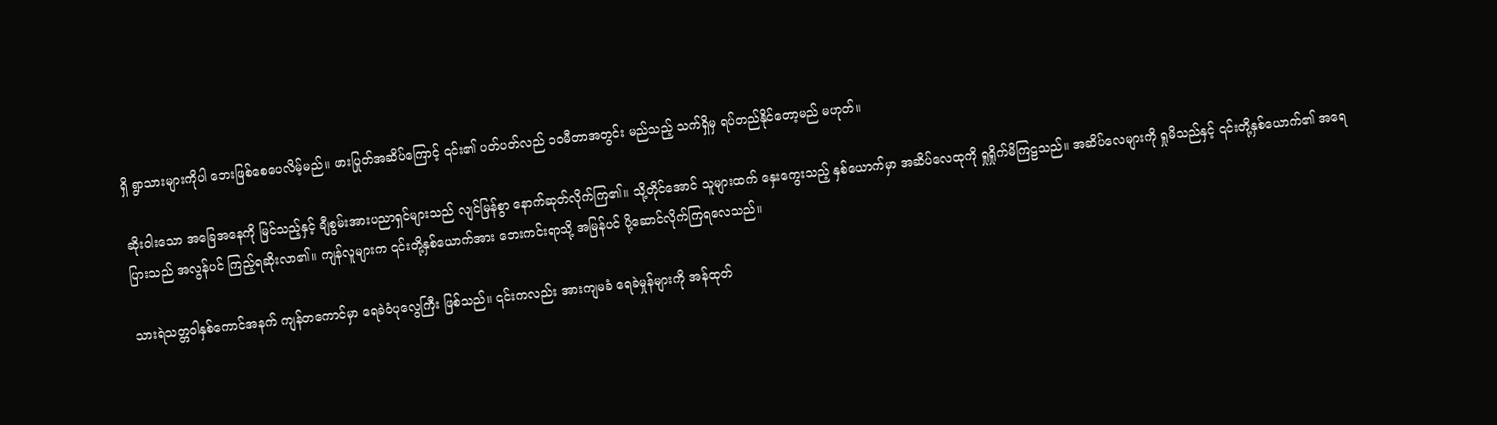ရှိ ရွာသားများကိုပါ ဘေးဖြစ်စေပေလိမ့်မည်။ ဖားပြုတ်အဆိပ်ကြောင့် ၎င်း၏ ပတ်ပတ်လည် ၁၀မီတာအတွင်း မည်သည့် သက်ရှိမှ ရပ်တည်နိုင်တော့မည် မဟုတ်။

ဆိုးဝါးသော အခြေအနေကို မြင်သည့်နှင့် ချီစွမ်းအားပညာရှင်များသည် လျင်မြန်စွာ နောက်ဆုတ်လိုက်ကြ၏။ သို့တိုင်အောင် သူများထက် နှေးကွေးသည့် နှစ်ယောက်မှာ အဆိပ်လေထုကို ရှုရှိုက်မိကြဠသည်။ အဆိပ်လေများကို ရှုမိသည်နှင့် ၎င်းတို့နှစ်ယောက်၏ အရေပြားသည် အလွန်ပင် ကြည့်ရဆိုးလာ၏။ ကျန်လူများက ၎င်းတို့နှစ်ယောက်အား ဘေးကင်းရာသို့ အမြန်ပင် ပို့ဆောင်လိုက်ကြရလေသည်။

သားရဲသတ္တဝါနှစ်ကောင်အနက် ကျန်တကောင်မှာ ရေခဲဝံပုလွေကြီး ဖြစ်သည်။ ၎င်းကလည်း အားကျမခံ ရေခဲမှုန်များကို အန်ထုတ်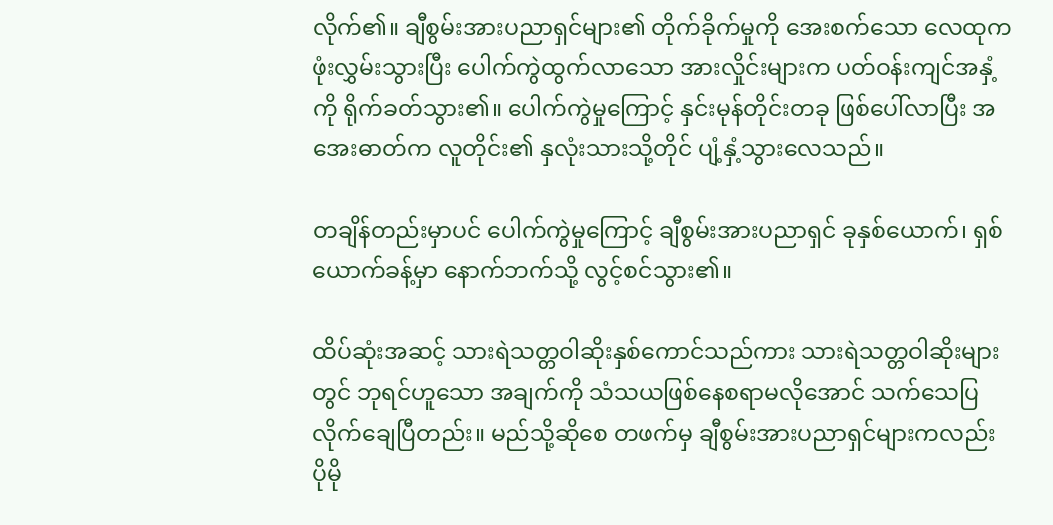လိုက်၏။ ချီစွမ်းအားပညာရှင်များ၏ တိုက်ခိုက်မှုကို အေးစက်သော လေထုက ဖုံးလွှမ်းသွားပြီး ပေါက်ကွဲထွက်လာသော အားလှိုင်းများက ပတ်ဝန်းကျင်အနှံ့ကို ရိုက်ခတ်သွား၏။ ပေါက်ကွဲမှုကြောင့် နှင်းမုန်တိုင်းတခု ဖြစ်ပေါ်လာပြီး အအေးဓာတ်က လူတိုင်း၏ နှလုံးသားသို့တိုင် ပျံ့နှံ့သွားလေသည်။

တချိန်တည်းမှာပင် ပေါက်ကွဲမှုကြောင့် ချီစွမ်းအားပညာရှင် ခုနှစ်ယောက်၊ ရှစ်ယောက်ခန့်မှာ နောက်ဘက်သို့ လွင့်စင်သွား၏။

ထိပ်ဆုံးအဆင့် သားရဲသတ္တဝါဆိုးနှစ်ကောင်သည်ကား သားရဲသတ္တဝါဆိုးများတွင် ဘုရင်ဟူသော အချက်ကို သံသယဖြစ်နေစရာမလိုအောင် သက်သေပြလိုက်ချေပြီတည်း။ မည်သို့ဆိုစေ တဖက်မှ ချီစွမ်းအားပညာရှင်များကလည်း ပိုမို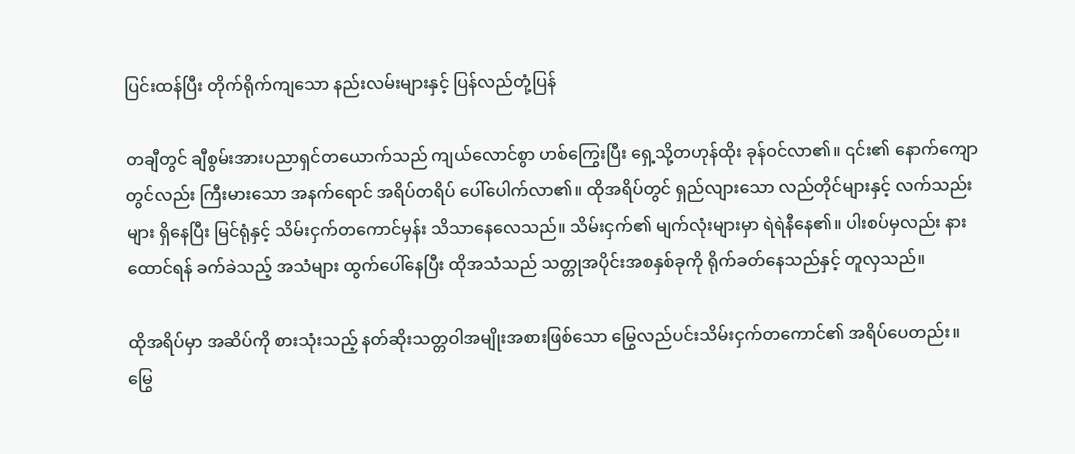ပြင်းထန်ပြီး တိုက်ရိုက်ကျသော နည်းလမ်းများနှင့် ပြန်လည်တုံ့ပြန်

တချီတွင် ချီစွမ်းအားပညာရှင်တယောက်သည် ကျယ်လောင်စွာ ဟစ်ကြွေးပြီး ရှေ့သို့တဟုန်ထိုး ခုန်ဝင်လာ၏။ ၎င်း၏ နောက်ကျောတွင်လည်း ကြီးမားသော အနက်ရောင် အရိပ်တရိပ် ပေါ်ပေါက်လာ၏။ ထိုအရိပ်တွင် ရှည်လျားသော လည်တိုင်များနှင့် လက်သည်းများ ရှိနေပြီး မြင်ရုံနှင့် သိမ်းငှက်တကောင်မှန်း သိသာနေလေသည်။ သိမ်းငှက်၏ မျက်လုံးများမှာ ရဲရဲနီနေ၏။ ပါးစပ်မှလည်း နားထောင်ရန် ခက်ခဲသည့် အသံများ ထွက်ပေါ်နေပြီး ထိုအသံသည် သတ္တုအပိုင်းအစနှစ်ခုကို ရိုက်ခတ်နေသည်နှင့် တူလှသည်။

ထိုအရိပ်မှာ အဆိပ်ကို စားသုံးသည့် နတ်ဆိုးသတ္တဝါအမျိုးအစားဖြစ်သော မြွေလည်ပင်းသိမ်းငှက်တကောင်၏ အရိပ်ပေတည်း။ မြွေ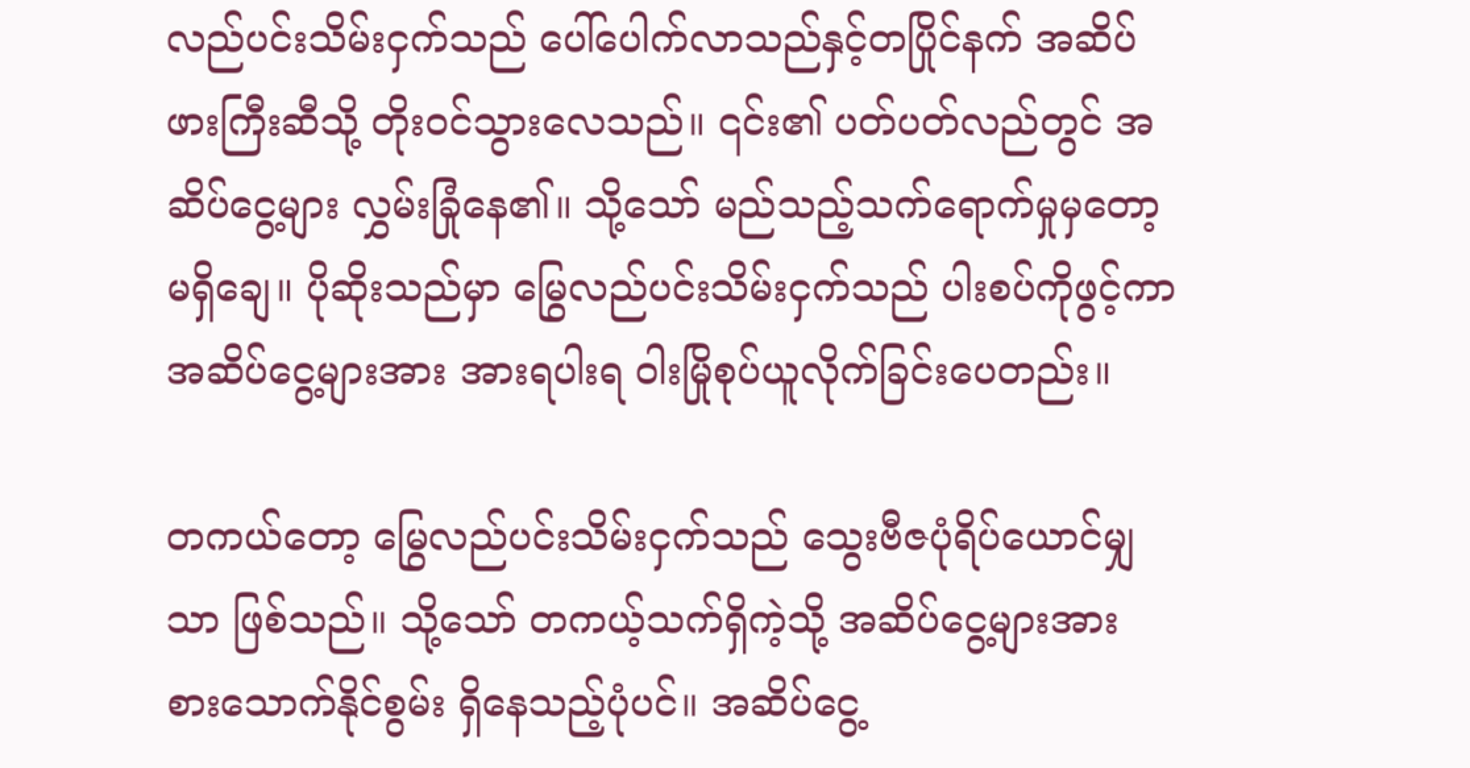လည်ပင်းသိမ်းငှက်သည် ပေါ်ပေါက်လာသည်နှင့်တပြိုင်နက် အဆိပ်ဖားကြီးဆီသို့ တိုးဝင်သွားလေသည်။ ၎င်း၏ ပတ်ပတ်လည်တွင် အဆိပ်ငွေ့များ လွှမ်းခြုံနေ၏။ သို့သော် မည်သည့်သက်ရောက်မှုမှတော့ မရှိချေ။ ပိုဆိုးသည်မှာ မြွေလည်ပင်းသိမ်းငှက်သည် ပါးစပ်ကိုဖွင့်ကာ အဆိပ်ငွေ့များအား အားရပါးရ ဝါးမြိုစုပ်ယူလိုက်ခြင်းပေတည်း။

တကယ်တော့ မြွေလည်ပင်းသိမ်းငှက်သည် သွေးဗီဇပုံရိပ်ယောင်မျှသာ ဖြစ်သည်။ သို့သော် တကယ့်သက်ရှိကဲ့သို့ အဆိပ်ငွေ့များအား စားသောက်နိုင်စွမ်း ရှိနေသည့်ပုံပင်။ အဆိပ်ငွေ့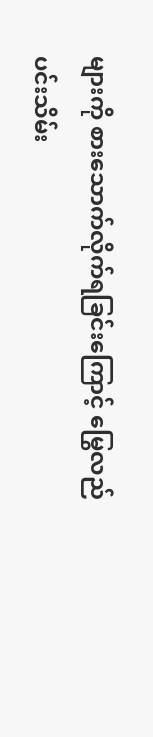များကို စားသောက်လိုက်ရခြင်းကြောင့် မြွေလည်ပင်းသိမ်း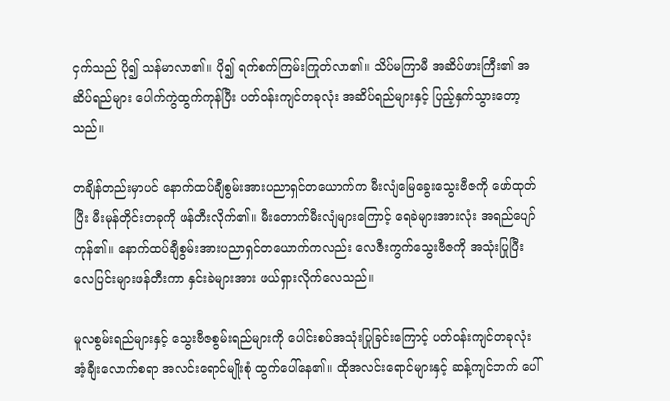ငှက်သည် ပို၍ သန်မာလာ၏။ ပို၍ ရက်စက်ကြမ်းကြုတ်လာ၏။ သိပ်မကြာမီ အဆိပ်ဖားကြီး၏ အဆိပ်ရည်များ ပေါက်ကွဲထွက်ကုန်ပြီး ပတ်ဝန်းကျင်တခုလုံး အဆိပ်ရည်များနှင့် ပြည့်နှက်သွားတော့သည်။

တချိန်တည်းမှာပင် နောက်ထပ်ချီစွမ်းအားပညာရှင်တယောက်က မီးလျံမြေခွေးသွေးဗီဇကို ဖော်ထုတ်ပြီး မီးမုန်တိုင်းတခုကို ဖန်တီးလိုက်၏။ မီးတောက်မီးလျံများကြောင့် ရေခဲများအားလုံး အရည်ပျော်ကုန်၏။ နောက်ထပ်ချီစွမ်းအားပညာရှင်တယောက်ကလည်း လေဇီးကွက်သွေးဗီဇကို အသုံးပြုပြီး လေပြင်းများဖန်တီးကာ နှင်းခဲများအား ဖယ်ရှားလိုက်လေသည်။

မူလစွမ်းရည်များနှင့် သွေးဗီဇစွမ်းရည်များကို ပေါင်းစပ်အသုံးပြုခြင်းကြောင့် ပတ်ဝန်းကျင်တခုလုံး အံ့ချီးလောက်စရာ အလင်းရောင်မျိုးစုံ ထွက်ပေါ်နေ၏။ ထိုအလင်းရောင်များနှင့် ဆန့်ကျင်ဘက် ပေါ်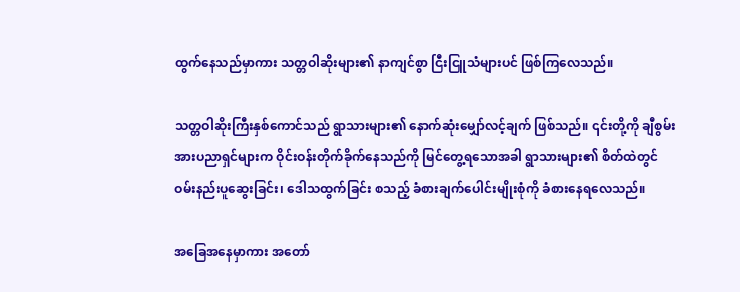ထွက်နေသည်မှာကား သတ္တဝါဆိုးများ၏ နာကျင်စွာ ငြီးငြူသံများပင် ဖြစ်ကြလေသည်။

သတ္တဝါဆိုးကြီးနှစ်ကောင်သည် ရွာသားများ၏ နောက်ဆုံးမျှော်လင့်ချက် ဖြစ်သည်။ ၎င်းတို့ကို ချီစွမ်းအားပညာရှင်များက ဝိုင်းဝန်းတိုက်ခိုက်နေသည်ကို မြင်တွေ့ရသောအခါ ရွာသားများ၏ စိတ်ထဲတွင် ဝမ်းနည်းပူဆွေးခြင်း၊ ဒေါသထွက်ခြင်း စသည့် ခံစားချက်ပေါင်းမျိုးစုံကို ခံစားနေရလေသည်။

အခြေအနေမှာကား အတော်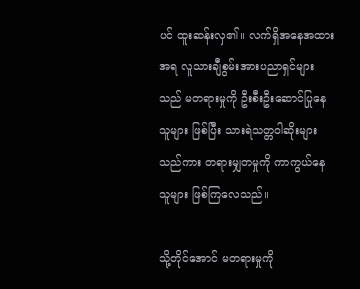ပင် ထူးဆန်းလှ၏။ လက်ရှိအနေအထားအရ လူသားချီစွမ်းအားပညာရှင်များသည် မတရားမှုကို ဦးစီးဦးဆောင်ပြုနေသူများ ဖြစ်ပြီး သားရဲသတ္တဝါဆိုးများသည်ကား တရားမျှတမှုကို ကာကွယ်နေသူများ ဖြစ်ကြလေသည်။

သို့တိုင်အောင် မတရားမှုကို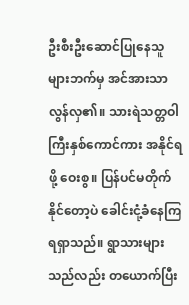ဦးစီးဦးဆောင်ပြုနေသူများဘက်မှ အင်အားသာလွန်လှ၏။ သားရဲသတ္တဝါကြီးနှစ်ကောင်ကား အနိုင်ရဖို့ ဝေးစွ။ ပြန်ပင်မတိုက်နိုင်တော့ပဲ ခေါင်းငုံ့ခံနေကြရရှာသည်။ ရွာသားများသည်လည်း တယောက်ပြီး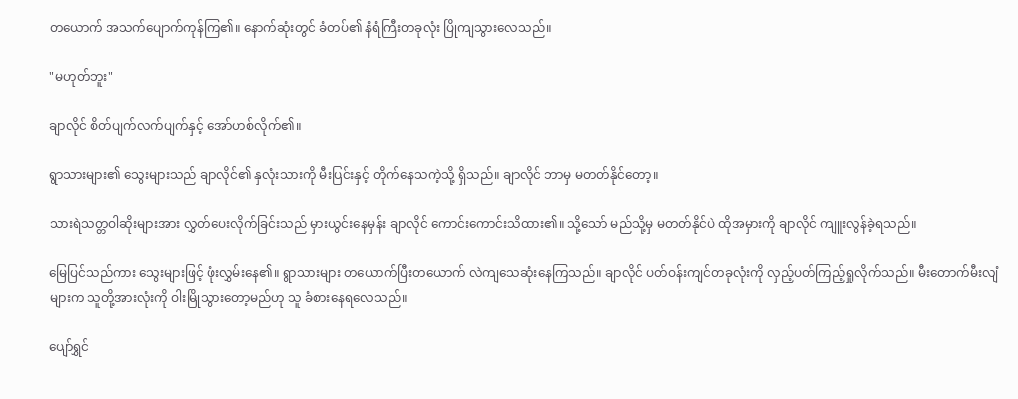တယောက် အသက်ပျောက်ကုန်ကြ၏။ နောက်ဆုံးတွင် ခံတပ်၏ နံရံကြီးတခုလုံး ပြိုကျသွားလေသည်။

"မဟုတ်ဘူး"

ချာလိုင် စိတ်ပျက်လက်ပျက်နှင့် အော်ဟစ်လိုက်၏။

ရွာသားများ၏ သွေးများသည် ချာလိုင်၏ နှလုံးသားကို မီးပြင်းနှင့် တိုက်နေသကဲ့သို့ ရှိသည်။ ချာလိုင် ဘာမှ မတတ်နိုင်တော့။

သားရဲသတ္တဝါဆိုးများအား လွှတ်ပေးလိုက်ခြင်းသည် မှားယွင်းနေမှန်း ချာလိုင် ကောင်းကောင်းသိထား၏။ သို့သော် မည်သို့မှ မတတ်နိုင်ပဲ ထိုအမှားကို ချာလိုင် ကျူးလွန်ခဲ့ရသည်။

မြေပြင်သည်ကား သွေးများဖြင့် ဖုံးလွှမ်းနေ၏။ ရွာသားများ တယောက်ပြီးတယောက် လဲကျသေဆုံးနေကြသည်။ ချာလိုင် ပတ်ဝန်းကျင်တခုလုံးကို လှည့်ပတ်ကြည့်ရှုလိုက်သည်။ မီးတောက်မီးလျံများက သူတို့အားလုံးကို ဝါးမြိုသွားတော့မည်ဟု သူ ခံစားနေရလေသည်။

ပျော်ရွှင်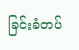ခြင်းခံတပ်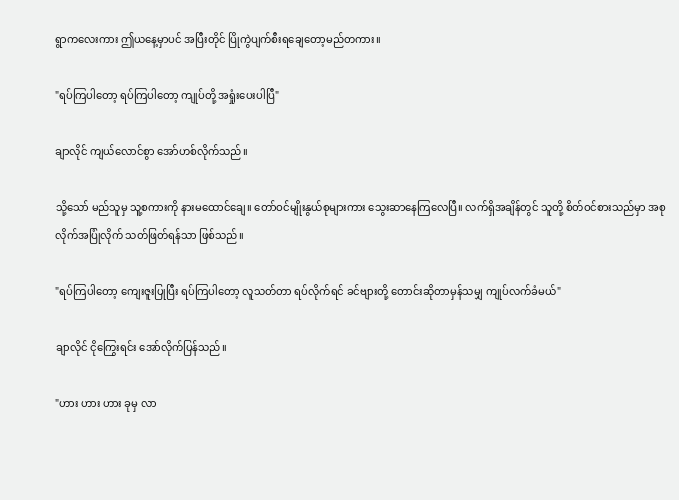ရွာကလေးကား ဤယနေ့မှာပင် အပြီးတိုင် ပြိုကွဲပျက်စီးရချေတော့မည်တကား။

"ရပ်ကြပါတော့ ရပ်ကြပါတော့ ကျုပ်တို့ အရှုံးပေးပါပြီ"

ချာလိုင် ကျယ်လောင်စွာ အော်ဟစ်လိုက်သည်။

သို့သော် မည်သူမှ သူ့စကားကို နားမထောင်ချေ။ တော်ဝင်မျိုးနွယ်စုများကား သွေးဆာနေကြလေပြီ။ လက်ရှိအချိန်တွင် သူတို့ စိတ်ဝင်စားသည်မှာ အစုလိုက်အပြုံလိုက် သတ်ဖြတ်ရန်သာ ဖြစ်သည်။

"ရပ်ကြပါတော့ ကျေးဇူးပြုပြီး ရပ်ကြပါတော့ လူသတ်တာ ရပ်လိုက်ရင် ခင်ဗျားတို့ တောင်းဆိုတာမှန်သမျှ ကျုပ်လက်ခံမယ်"

ချာလိုင် ငိုကြွေးရင်း အော်လိုက်ပြန်သည်။

"ဟား ဟား ဟား ခုမှ လာ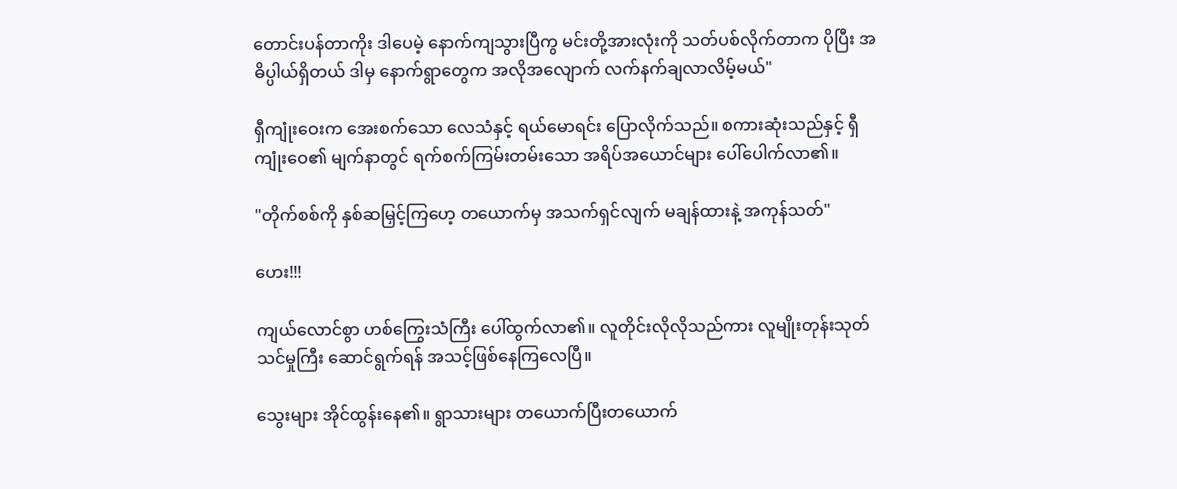တောင်းပန်တာကိုး ဒါပေမဲ့ နောက်ကျသွားပြီကွ မင်းတို့အားလုံးကို သတ်ပစ်လိုက်တာက ပိုပြီး အဓိပ္ပါယ်ရှိတယ် ဒါမှ နောက်ရွာတွေက အလိုအလျောက် လက်နက်ချလာလိမ့်မယ်"

ရှီကျုံးဝေးက အေးစက်သော လေသံနှင့် ရယ်မောရင်း ပြောလိုက်သည်။ စကားဆုံးသည်နှင့် ရှီကျုံးဝေ၏ မျက်နာတွင် ရက်စက်ကြမ်းတမ်းသော အရိပ်အယောင်များ ပေါ်ပေါက်လာ၏။

"တိုက်စစ်ကို နှစ်ဆမြှင့်ကြဟေ့ တယောက်မှ အသက်ရှင်လျက် မချန်ထားနဲ့ အကုန်သတ်"

ဟေး!!!

ကျယ်လောင်စွာ ဟစ်ကြွေးသံကြီး ပေါ်ထွက်လာ၏။ လူတိုင်းလိုလိုသည်ကား လူမျိုးတုန်းသုတ်သင်မှုကြီး ဆောင်ရွက်ရန် အသင့်ဖြစ်နေကြလေပြီ။

သွေးများ အိုင်ထွန်းနေ၏။ ရွာသားများ တယောက်ပြီးတယောက်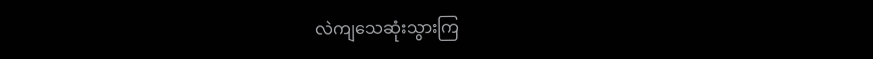လဲကျသေဆုံးသွားကြ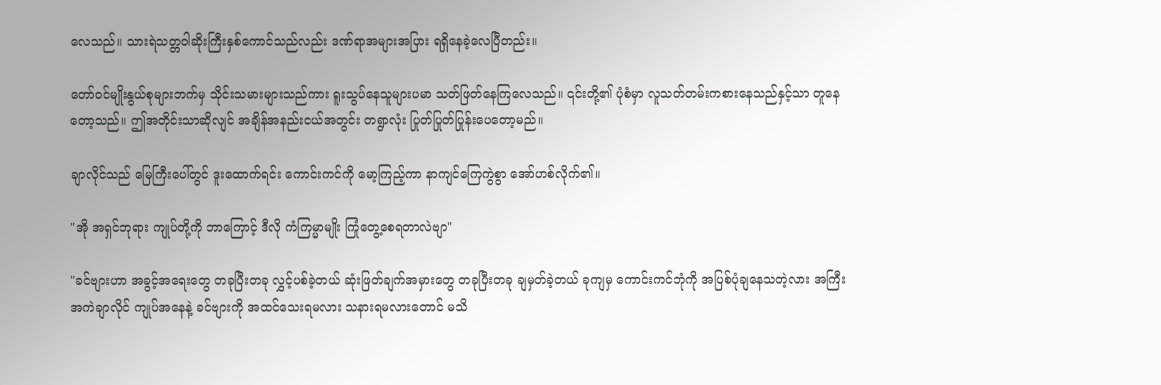လေသည်။ သားရဲသတ္တဝါဆိုးကြီးနှစ်ကောင်သည်လည်း ဒဏ်ရာအများအပြား ရရှိနေခဲ့လေပြီတည်း။

တော်ဝင်မျိုးနွယ်စုများဘက်မှ သိုင်းသမားများသည်ကား ရူးသွပ်နေသူများပမာ သတ်ဖြတ်နေကြလေသည်။ ၎င်းတို့၏ ပုံစံမှာ လူသတ်တမ်းကစားနေသည်နှင့်သာ တူနေတော့သည်။ ဤအတိုင်းသာဆိုလျင် အချိန်အနည်းငယ်အတွင်း တရွာလုံး ပြုတ်ပြုတ်ပြုန်းပေတော့မည်။

ချာလိုင်သည် မြေကြီးပေါ်တွင် ဒူးထောက်ရင်း ကောင်းကင်ကို မော့ကြည့်ကာ နာကျင်ကြေကွဲစွာ အော်ဟစ်လိုက်၏။

"အို အရှင်ဘုရား ကျုပ်တို့ကို ဘာကြောင့် ဒီလို ကံကြမ္မာမျိုး ကြုံတွေ့စေရတာလဲဗျာ"

"ခင်ဗျားဟာ အခွင့်အရေးတွေ တခုပြီးတခု လွှင့်ပစ်ခဲ့တယ် ဆုံးဖြတ်ချက်အမှားတွေ တခုပြီးတခု ချမှတ်ခဲ့တယ် ခုကျမှ ကောင်းကင်ဘုံကို အပြစ်ပုံချနေသတဲ့လား အကြီးအကဲချာလိုင် ကျုပ်အနေနဲ့ ခင်ဗျားကို အထင်သေးရမလား သနားရမလားတောင် မသိ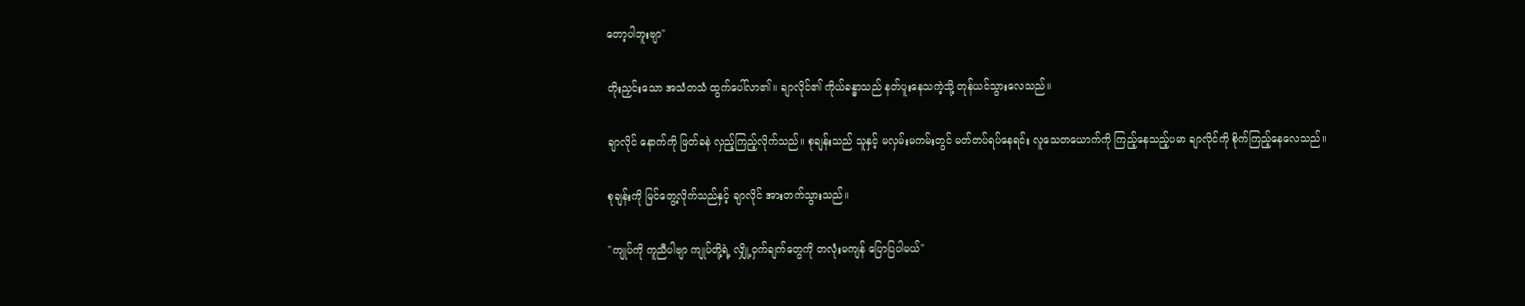တော့ပါဘူးဗျာ"

တိုးညှင်းသော အသံတသံ ထွက်ပေါ်လာ၏။ ချာလိုင်၏ ကိုယ်ခန္ဓာသည် နတ်ပူးနေသကဲ့သို့ တုန်ယင်သွားလေသည်။

ချာလိုင် နောက်ကို ဖြတ်ခနဲ လှည့်ကြည့်လိုက်သည်။ စုချန်းသည် သူနှင့် မလှမ်းမကမ်းတွင် မတ်တပ်ရပ်နေရင်း လူသေတယောက်ကို ကြည့်နေသည့်ပမာ ချာလိုင်ကို စိုက်ကြည့်နေလေသည်။

စုချန်းကို မြင်တွေ့လိုက်သည်နှင့် ချာလိုင် အားတက်သွားသည်။

"ကျုပ်ကို ကူညီပါဗျာ ကျုပ်တို့ရဲ့ လျှို့ဝှက်ချက်တွေကို တလုံးမကျန် ပြောပြပါမယ်"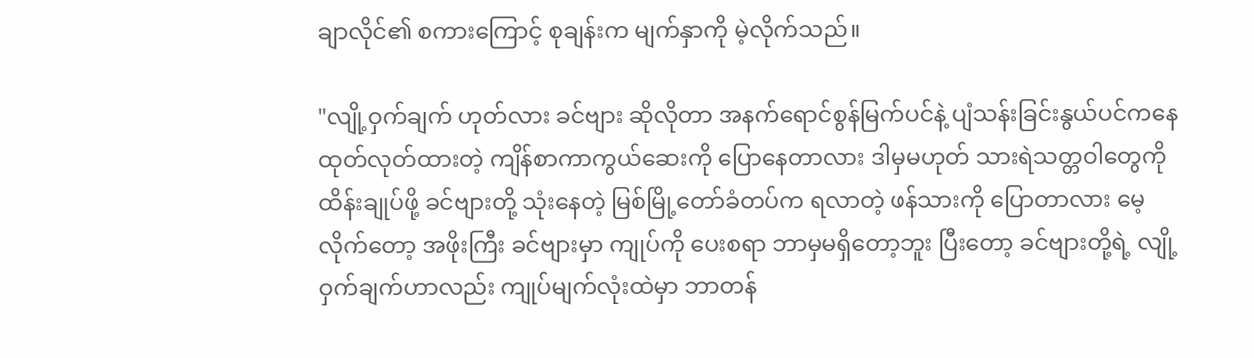ချာလိုင်၏ စကားကြောင့် စုချန်းက မျက်နှာကို မဲ့လိုက်သည်။

"လျို့ဝှက်ချက် ဟုတ်လား ခင်ဗျား ဆိုလိုတာ အနက်ရောင်စွန်မြက်ပင်နဲ့ ပျံသန်းခြင်းနွယ်ပင်ကနေ ထုတ်လုတ်ထားတဲ့ ကျိန်စာကာကွယ်ဆေးကို ပြောနေတာလား ဒါမှမဟုတ် သားရဲသတ္တဝါတွေကို ထိန်းချုပ်ဖို့ ခင်ဗျားတို့ သုံးနေတဲ့ မြစ်မြို့တော်ခံတပ်က ရလာတဲ့ ဖန်သားကို ပြောတာလား မေ့လိုက်တော့ အဖိုးကြီး ခင်ဗျားမှာ ကျုပ်ကို ပေးစရာ ဘာမှမရှိတော့ဘူး ပြီးတော့ ခင်ဗျားတို့ရဲ့ လျို့ဝှက်ချက်ဟာလည်း ကျုပ်မျက်လုံးထဲမှာ ဘာတန်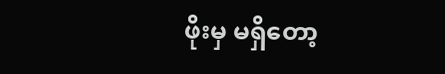ဖိုးမှ မရှိတော့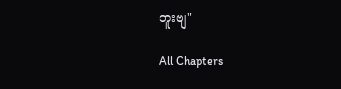ဘူးဗျ"

All Chapters